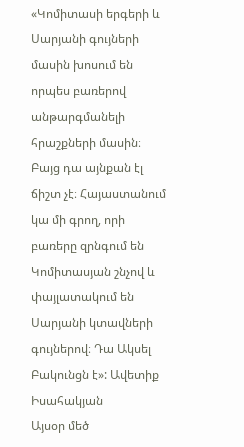«Կոմիտասի երգերի և Սարյանի գույների մասին խոսում են որպես բառերով անթարգմանելի հրաշքների մասին։ Բայց դա այնքան էլ ճիշտ չէ։ Հայաստանում կա մի գրող, որի բառերը զրնգում են Կոմիտասյան շնչով և փայլատակում են Սարյանի կտավների գույներով։ Դա Ակսել Բակունցն է»: Ավետիք Իսահակյան
Այսօր մեծ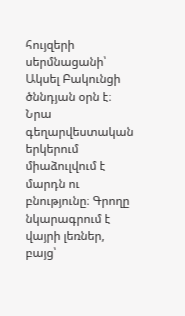հույզերի սերմնացանի՝ Ակսել Բակունցի ծննդյան օրն է։
Նրա գեղարվեստական երկերում միաձուլվում է մարդն ու բնությունը։ Գրողը նկարագրում է վայրի լեռներ, բայց՝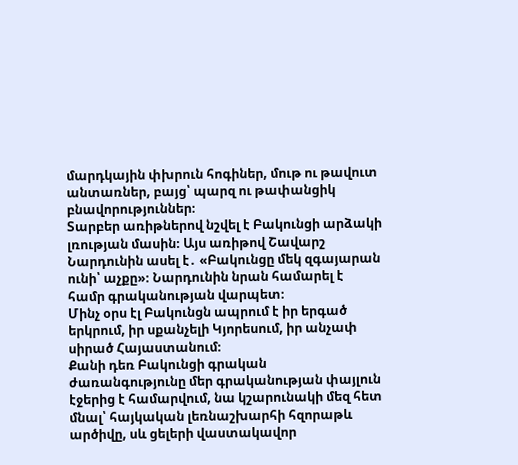մարդկային փխրուն հոգիներ, մութ ու թավուտ անտառներ, բայց՝ պարզ ու թափանցիկ բնավորություններ։
Տարբեր առիթներով նշվել է Բակունցի արձակի լռության մասին։ Այս առիթով Շավարշ Նարդունին ասել է․ «Բակունցը մեկ զգայարան ունի՝ աչքը»։ Նարդունին նրան համարել է համր գրականության վարպետ։
Մինչ օրս էլ Բակունցն ապրում է իր երգած երկրում, իր սքանչելի Կյորեսում, իր անչափ սիրած Հայաստանում։
Քանի դեռ Բակունցի գրական ժառանգությունը մեր գրականության փայլուն էջերից է համարվում, նա կշարունակի մեզ հետ մնալ՝ հայկական լեռնաշխարհի հզորաթև արծիվը, սև ցելերի վաստակավոր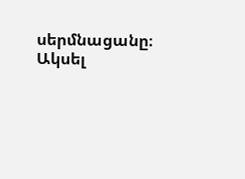սերմնացանը։
Ակսել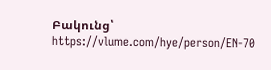Բակունց՝ https://vlume.com/hye/person/EN-70